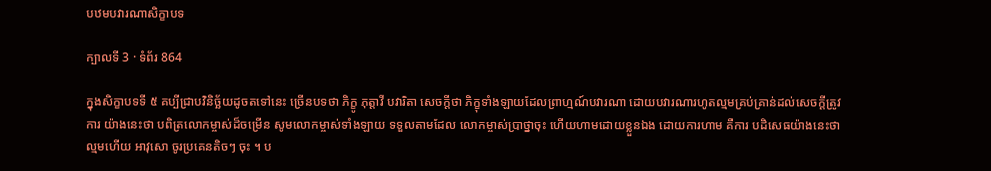បឋមបវារណាសិក្ខាបទ

ក្បាលទី 3 · ទំព័រ 864

ក្នុងសិក្ខាបទទី ៥ គប្បីជ្រាបវិនិច្ឆ័យដូចតទៅនេះ ច្រើនបទថា ភិក្ខូ ភុត្តាវី បវារិតា សេចក្តីថា ភិក្ខុទាំងឡាយដែលព្រាហ្មណ៍បវារណា ដោយបវារណារហូតល្មមគ្រប់គ្រាន់ដល់សេចក្តីត្រូវការ យ៉ាងនេះថា បពិត្រលោកម្ចាស់ដ៏ចម្រើន សូមលោកម្ចាស់ទាំងឡាយ ទទួលតាមដែល លោកម្ចាស់ប្រាថ្នាចុះ ហើយហាមដោយខ្លួនឯង ដោយការហាម គឺការ បដិសេធយ៉ាងនេះថា ល្មមហើយ អាវុសោ ចូរប្រគេនតិចៗ ចុះ ។ ប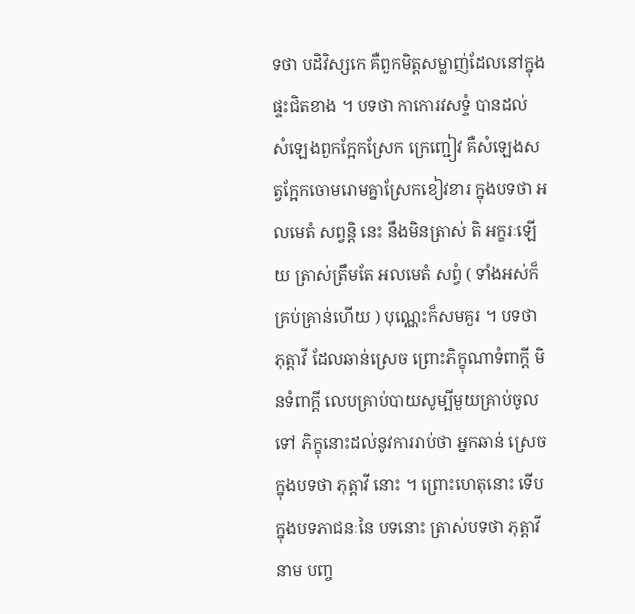ទថា បដិវិស្សកេ គឺពួកមិត្តសម្លាញ់ដែលនៅក្នុងផ្ទះជិតខាង ។ បទថា កាកោរវសទ្ទំ បានដល់ សំឡេងពួកក្អែកស្រែក ក្រេញ្ជៀវ គឺសំឡេងសត្វក្អែកចោមរោមគ្នាស្រែកខៀវខារ ក្នុងបទថា អលមេតំ សព្វន្តិ នេះ នឹងមិនត្រាស់ តិ អក្ខរៈឡើយ ត្រាស់ត្រឹមតែ អលមេតំ សព្វំ ( ទាំងអស់ក៏គ្រប់គ្រាន់ហើយ ) បុណ្ណេះក៏សមគួរ ។ បទថា ភុត្តាវី ដែលឆាន់ស្រេច ព្រោះភិក្ខុណាទំពាក្តី មិនទំពាក្តី លេបគ្រាប់បាយសូម្បីមួយគ្រាប់ចូលទៅ ភិក្ខុនោះដល់នូវការរាប់ថា អ្នកឆាន់ ស្រេច ក្នុងបទថា ភុត្តាវី នោះ ។ ព្រោះហេតុនោះ ទើបក្នុងបទភាជនៈនៃ បទនោះ ត្រាស់បទថា ភុត្តាវី នាម បញ្ច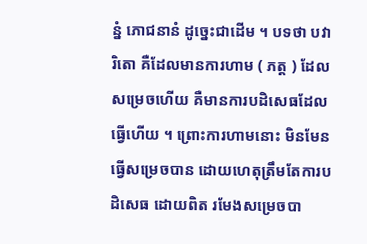ន្នំ ភោជនានំ ដូច្នេះជាដើម ។ បទថា បវារិតោ គឺដែលមានការហាម ( ភត្ត ) ដែលសម្រេចហើយ គឺមានការបដិសេធដែលធ្វើហើយ ។ ព្រោះការហាមនោះ មិនមែនធ្វើសម្រេចបាន ដោយហេតុត្រឹមតែការបដិសេធ ដោយពិត រមែងសម្រេចបា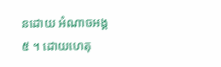នដោយ អំណាចអង្គ ៥ ។ ដោយហេតុ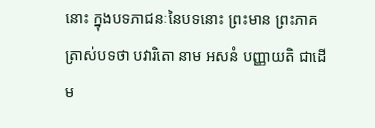នោះ ក្នុងបទភាជនៈនៃបទនោះ ព្រះមាន ព្រះភាគត្រាស់បទថា បវារិតោ នាម អសនំ បញ្ញាយតិ ជាដើម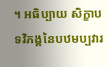។ អធិប្បាយ សិក្ខាបទវិភង្គនៃបឋមប្បវារ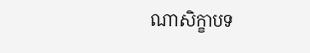ណាសិក្ខាបទ